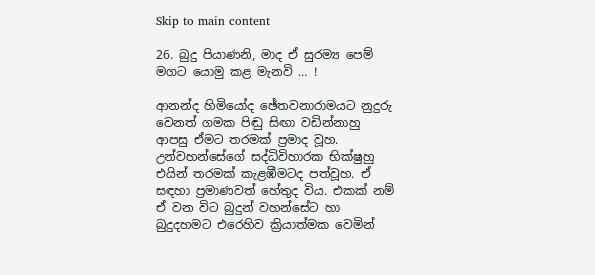Skip to main content

26. බුදු පියාණනි, මාද ඒ සුරම්‍ය පෙම් මගට යොමු කළ මැනවි … !

ආනන්ද හිමියෝද ඡේතවනාරාමයට නුදුරු වෙනත් ගමක පිඬු සිඟා වඩින්නාහු ආපසු ඒමට තරමක්‌ ප්‍රමාද වූහ. උන්වහන්සේගේ සද්ධිවිහාරක භික්‌ෂුහු එයින් තරමක්‌ කැළඹීමටද පත්වූහ. ඒ සඳහා ප්‍රමාණවත් හේතුද විය. එකක්‌ නම් ඒ වන විට බුදුන් වහන්සේට හා බුදුදහමට එරෙහිව ක්‍රියාත්මක වෙමින්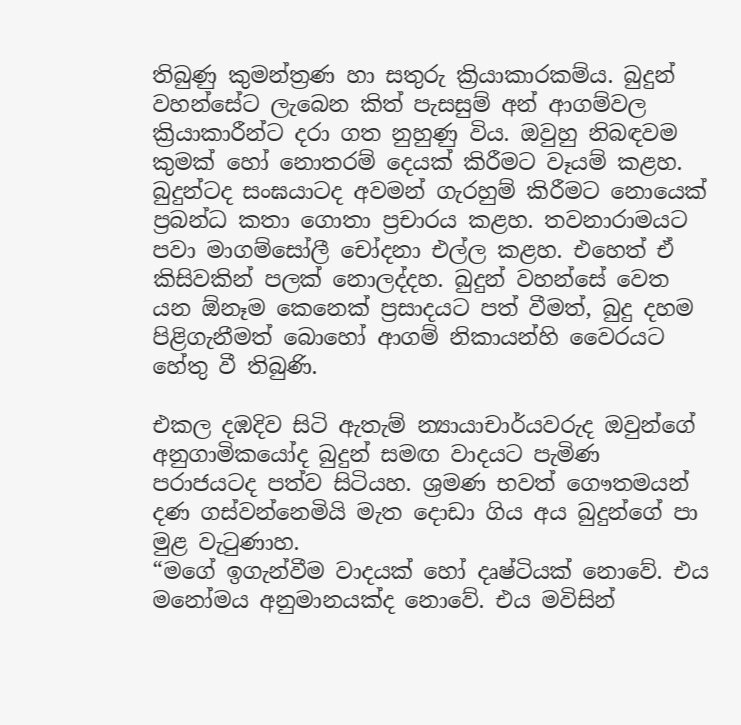තිබුණු කුමන්ත්‍රණ හා සතුරු ක්‍රියාකාරකම්ය. බුදුන් වහන්සේට ලැබෙන කිත් පැසසුම් අන් ආගම්වල ක්‍රියාකාරීන්ට දරා ගත නුහුණු විය. ඔවුහු නිබඳවම කුමක්‌ හෝ නොතරම් දෙයක්‌ කිරීමට වෑයම් කළහ. බුදුන්ටද සංඝයාටද අවමන් ගැරහුම් කිරීමට නොයෙක්‌ ප්‍රබන්ධ කතා ගොතා ප්‍රචාරය කළහ. තවනාරාමයට පවා මාගම්සෝලී චෝදනා එල්ල කළහ. එහෙත් ඒ කිසිවකින් පලක්‌ නොලද්දහ. බුදුන් වහන්සේ වෙත යන ඕනෑම කෙනෙක්‌ ප්‍රසාදයට පත් වීමත්, බුදු දහම පිළිගැනීමත් බොහෝ ආගම් නිකායන්හි වෛරයට හේතු වී තිබුණි.

එකල දඹදිව සිටි ඇතැම් න්‍යායාචාර්යවරුද ඔවුන්ගේ අනුගාමිකයෝද බුදුන් සමඟ වාදයට පැමිණ පරාජයටද පත්ව සිටියහ. ශ්‍රමණ භවත් ගෞතමයන් දණ ගස්‌වන්නෙමියි මැත දොඩා ගිය අය බුදුන්ගේ පා මුළ වැටුණාහ.
“මගේ ඉගැන්වීම වාදයක්‌ හෝ දෘෂ්ටියක්‌ නොවේ. එය මනෝමය අනුමානයක්‌ද නොවේ. එය මවිසින්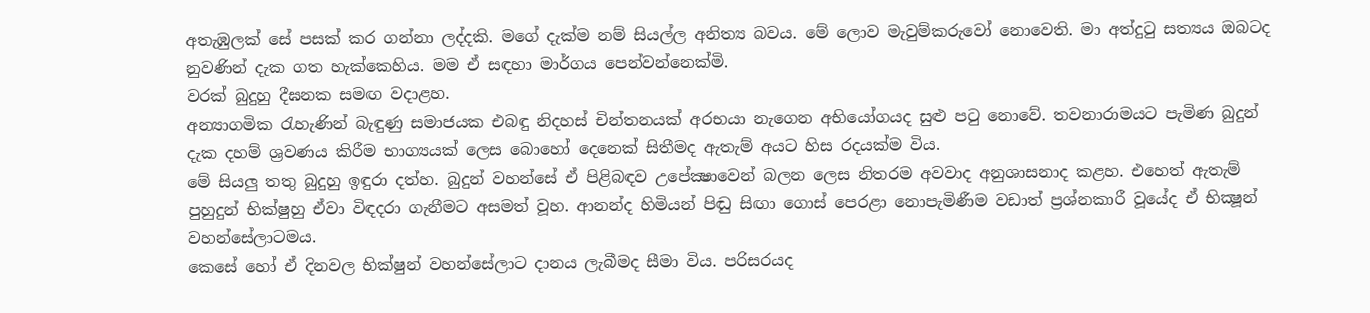අතැඹුලක්‌ සේ පසක්‌ කර ගන්නා ලද්දකි. මගේ දැක්‌ම නම් සියල්ල අනිත්‍ය බවය. මේ ලොව මැවුම්කරුවෝ නොවෙති. මා අත්දුටු සත්‍යය ඔබටද නුවණින් දැක ගත හැක්‌කෙහිය. මම ඒ සඳහා මාර්ගය පෙන්වන්නෙක්‌මි.
වරක්‌ බුදුහු දීඝනක සමඟ වදාළහ.
අන්‍යාගමික රැහැණින් බැඳුණු සමාජයක එබඳු නිදහස්‌ චින්තනයක්‌ අරභයා නැගෙන අභියෝගයද සුළු පටු නොවේ. තවනාරාමයට පැමිණ බුදුන් දැක දහම් ශ්‍රවණය කිරීම භාග්‍යයක්‌ ලෙස බොහෝ දෙනෙක්‌ සිතීමද ඇතැම් අයට හිස රදයක්‌ම විය.
මේ සියලු තතු බුදුහු ඉඳුරා දත්හ. බුදුන් වහන්සේ ඒ පිළිබඳව උපේක්‍ෂාවෙන් බලන ලෙස නිතරම අවවාද අනුශාසනාද කළහ. එහෙත් ඇතැම් පුහුදුන් භික්‌ෂුහු ඒවා විඳදරා ගැනීමට අසමත් වූහ. ආනන්ද හිමියන් පිඬු සිඟා ගොස්‌ පෙරළා නොපැමිණීම වඩාත් ප්‍රශ්නකාරී වූයේද ඒ භික්‍ෂූන් වහන්සේලාටමය.
කෙසේ හෝ ඒ දිනවල භික්‌ෂුන් වහන්සේලාට දානය ලැබීමද සීමා විය. පරිසරයද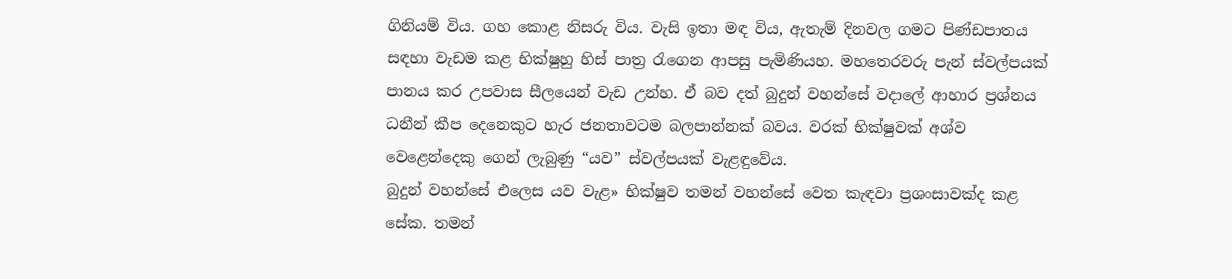ගිනියම් විය. ගහ කොළ නිසරු විය. වැසි ඉතා මඳ විය, ඇතැම් දිනවල ගමට පිණ්‌ඩපාතය සඳහා වැඩම කළ භික්‌ෂුහු හිස්‌ පාත්‍ර රැගෙන ආපසු පැමිණියහ. මහතෙරවරු පැන් ස්‌වල්පයක්‌ පානය කර උපවාස සීලයෙන් වැඩ උන්හ. ඒ බව දත් බුදුන් වහන්සේ වදාලේ ආහාර ප්‍රශ්නය ධනීන් කීප දෙනෙකුට හැර ජනතාවටම බලපාන්නක්‌ බවය. වරක්‌ භික්‌ෂුවක්‌ අශ්ව වෙළෙන්දෙකු ගෙන් ලැබුණු “යව” ස්‌වල්පයක්‌ වැළඳුවේය.
බුදුන් වහන්සේ එලෙස යව වැළ» භික්‌ෂුව තමන් වහන්සේ වෙත කැඳවා ප්‍රශංසාවක්‌ද කළ සේක. තමන්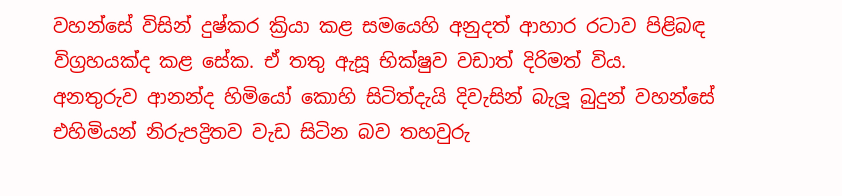වහන්සේ විසින් දුෂ්කර ක්‍රියා කළ සමයෙහි අනුදත් ආහාර රටාව පිළිබඳ විග්‍රහයක්‌ද කළ සේක. ඒ තතු ඇසූ භික්‌ෂුව වඩාත් දිරිමත් විය.
අනතුරුව ආනන්ද හිමියෝ කොහි සිටිත්දැයි දිවැසින් බැලූ බුදුන් වහන්සේ එහිමියන් නිරුපද්‍රිතව වැඩ සිටින බව තහවුරු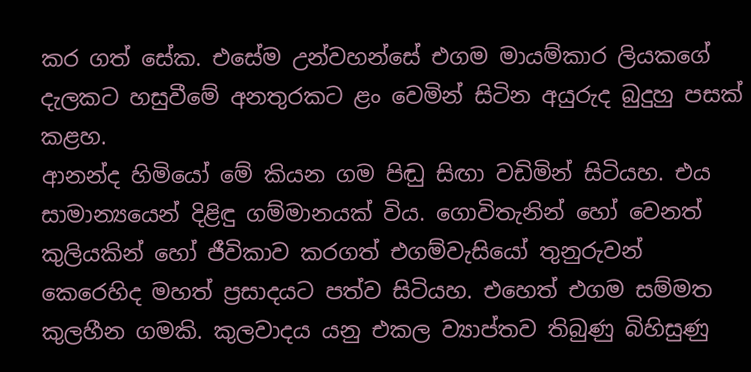කර ගත් සේක. එසේම උන්වහන්සේ එගම මායම්කාර ලියකගේ දැලකට හසුවීමේ අනතුරකට ළං වෙමින් සිටින අයුරුද බුදුහු පසක්‌ කළහ.
ආනන්ද හිමියෝ මේ කියන ගම පිඬු සිඟා වඩිමින් සිටියහ. එය සාමාන්‍යයෙන් දිළිඳු ගම්මානයක්‌ විය. ගොවිතැනින් හෝ වෙනත් කුලියකින් හෝ ජීවිකාව කරගත් එගම්වැසියෝ තුනුරුවන් කෙරෙහිද මහත් ප්‍රසාදයට පත්ව සිටියහ. එහෙත් එගම සම්මත කුලහීන ගමකි. කුලවාදය යනු එකල ව්‍යාප්තව තිබුණු බිහිසුණු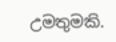උමතුමකි.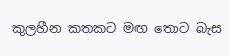කුලහීන කතකට මඟ තොට බැස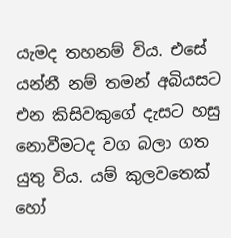යැමද තහනම් විය. එසේ යන්නී නම් තමන් අබියසට එන කිසිවකුගේ දැසට හසු නොවීමටද වග බලා ගත යුතු විය. යම් කුලවතෙක්‌ හෝ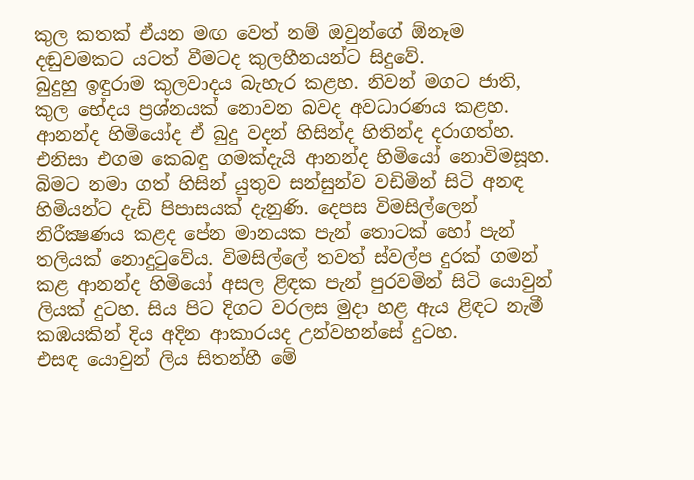කුල කතක්‌ ඒයන මඟ වෙත් නම් ඔවුන්ගේ ඕනෑම දඬුවමකට යටත් වීමටද කුලහීනයන්ට සිදුවේ.
බුදුහු ඉඳුරාම කුලවාදය බැහැර කළහ. නිවන් මගට ජාති, කුල භේදය ප්‍රශ්නයක්‌ නොවන බවද අවධාරණය කළහ. ආනන්ද හිමියෝද ඒ බුදු වදන් හිසින්ද හිතින්ද දරාගත්හ. එනිසා එගම කෙබඳු ගමක්‌දැයි ආනන්ද හිමියෝ නොවිමසූහ. බිමට නමා ගත් හිසින් යුතුව සන්සුන්ව වඩිමින් සිටි අනඳ හිමියන්ට දැඩි පිපාසයක්‌ දැනුණි. දෙපස විමසිල්ලෙන් නිරීක්‍ෂණය කළද පේන මානයක පැන් තොටක්‌ හෝ පැන් තලියක්‌ නොදුටුවේය. විමසිල්ලේ තවත් ස්‌වල්ප දුරක්‌ ගමන් කළ ආනන්ද හිමියෝ අසල ළිඳක පැන් පුරවමින් සිටි යොවුන් ලියක්‌ දුටහ. සිය පිට දිගට වරලස මුදා හළ ඇය ළිඳට නැමී කඹයකින් දිය අදින ආකාරයද උන්වහන්සේ දුටහ.
එසඳ යොවුන් ලිය සිතන්හී මේ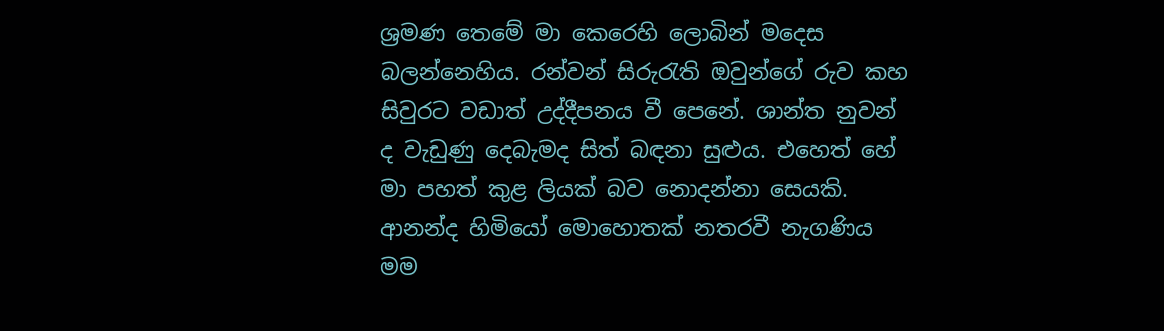ශ්‍රමණ තෙමේ මා කෙරෙහි ලොබින් මදෙස බලන්නෙහිය. රන්වන් සිරුරැති ඔවුන්ගේ රුව කහ සිවුරට වඩාත් උද්දීපනය වී පෙනේ. ශාන්ත නුවන් ද වැඩුණු දෙබැමද සිත් බඳනා සුළුය. එහෙත් හේ මා පහත් කුළ ලියක්‌ බව නොදන්නා සෙයකි.
ආනන්ද හිමියෝ මොහොතක්‌ නතරවී නැගණිය මම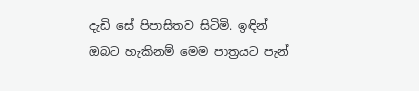දැඩි සේ පිපාසිතව සිටිමි. ඉඳින් ඔබට හැකිනම් මෙම පාත්‍රයට පැන්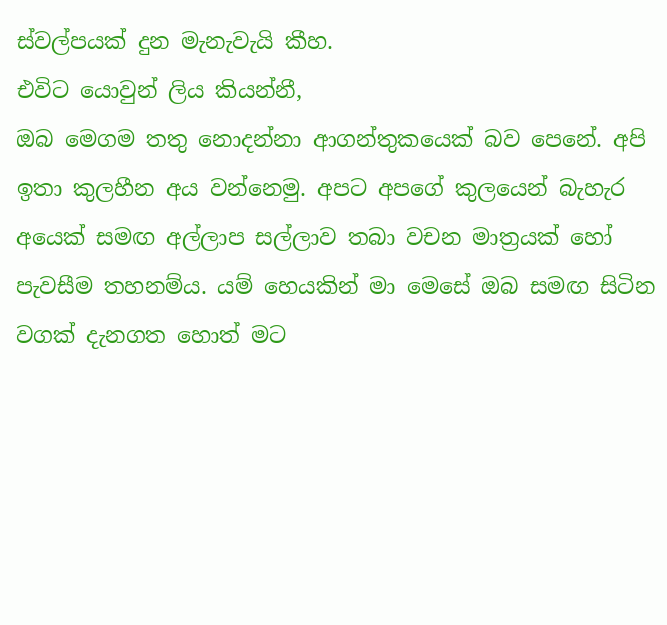ස්‌වල්පයක්‌ දුන මැනැවැයි කීහ.
එවිට යොවුන් ලිය කියන්නී,
ඔබ මෙගම තතු නොදන්නා ආගන්තුකයෙක්‌ බව පෙනේ. අපි ඉතා කුලහීන අය වන්නෙමු. අපට අපගේ කුලයෙන් බැහැර අයෙක්‌ සමඟ අල්ලාප සල්ලාව තබා වචන මාත්‍රයක්‌ හෝ පැවසීම තහනම්ය. යම් හෙයකින් මා මෙසේ ඔබ සමඟ සිටින වගක්‌ දැනගත හොත් මට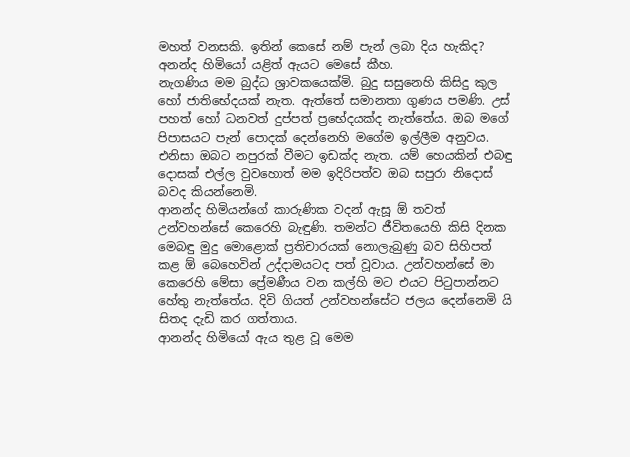මහත් වනසකි. ඉතින් කෙසේ නම් පැන් ලබා දිය හැකිද?
අනන්ද හිමියෝ යළිත් ඇයට මෙසේ කීහ.
නැගණිය මම බුද්ධ ශ්‍රාවකයෙක්‌මි. බුදු සසුනෙහි කිසිදු කුල හෝ ජාතිභේදයක්‌ නැත. ඇත්තේ සමානතා ගුණය පමණි. උස්‌ පහත් හෝ ධනවත් දුප්පත් ප්‍රභේදයක්‌ද නැත්තේය. ඔබ මගේ පිපාසයට පැන් පොදක්‌ දෙන්නෙහි මගේම ඉල්ලීම අනුවය. එනිසා ඔබට නපුරක්‌ වීමට ඉඩක්‌ද නැත. යම් හෙයකින් එබඳු දොසක්‌ එල්ල වුවහොත් මම ඉදිරිපත්ව ඔබ සපුරා නිදොස්‌ බවද කියන්නෙමි.
ආනන්ද හිමියන්ගේ කාරුණික වදන් ඇසූ ඕ තවත් උන්වහන්සේ කෙරෙහි බැඳුණි. තමන්ට ජීවිතයෙහි කිසි දිනක මෙබඳු මුදු මොළොක්‌ ප්‍රතිචාරයක්‌ නොලැබුණු බව සිහිපත් කළ ඕ බෙහෙවින් උද්දාමයටද පත් වූවාය. උන්වහන්සේ මා කෙරෙහි මේසා ප්‍රේමණීය වන කල්හි මට එයට පිටුපාන්නට හේතු නැත්තේය. දිවි ගියත් උන්වහන්සේට ජලය දෙන්නෙමි යි සිතද දැඩි කර ගත්තාය.
ආනන්ද හිමියෝ ඇය තුළ වූ මෙම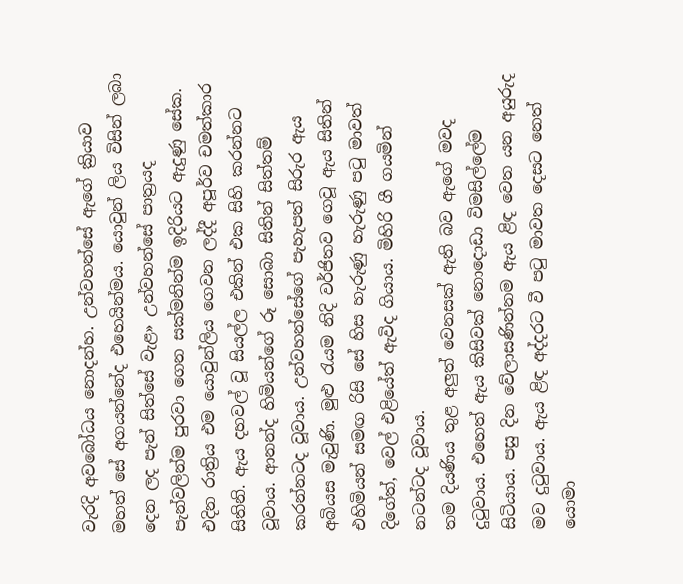වැරදි අවබෝධය නොදන්හ. උන්වහන්සේ ඇගේ ක්‍රියාව මහත් සේ අගයන්නේද එහෙයින්මය. යොවුන් ලිය විසින් ලබා දෙන ලද පැන් සිත්සේ වැළ» උන්වහන්සේ පාත්‍රයද පැන්වලින්ම පුරවා ගෙන සක්‌මනින්ම ඉදිරියට ඇදුණු සේක.
එදින රාත්‍රිය එම යොවුන්ලිය ගෙවන ලද්දී අපූර්ව චමත්කාර සිතිනි. ඇය දහවල් වූ සියල්ල එකින් එක සිහි කරන්නට වූවාය. ආනන්ද හිමියන්ගේ රූ සොබා සිතින් සිත්තම් කරන්නටද වූවාය. උන්වහන්සේගේ පැහැපත් සිරුර ඇය අබියස මැවුණි. මුළු රැයම නිදි වර්ජිතව ගෙවූ ඇය සිතින් එහිමියන් සමඟ රිසි සේ හිස හැරුණු හැරුණු පටු මාවත් දිගේත්, වෙල් එළියේත් ඇවිද ගියාය. මිහිරි ගී ගයමින් නටන්ටද වූවාය.
තම දියණිය තුළ අලුත් වෙනසක්‌ ඇති බව ඇගේ මවද දුටුවාය. එහෙත් ඇය කිසිවක්‌ නොදොඩා විමසිල්ලේම සිටියාය. පසු දින වේලාසණින්නම ඇය ළිඳ වෙත යන අයුරුද මව දුටුවාය. ඇය ළිඳ අද්දරට වී පටු මාවත දෙසට නෙත් යොමා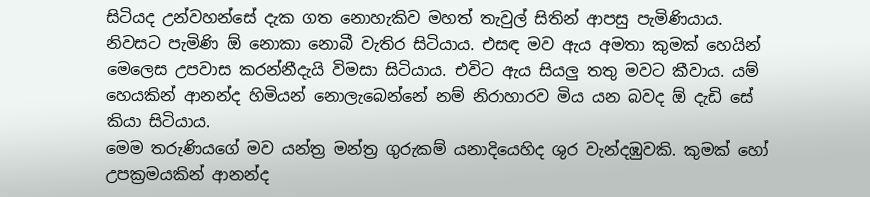සිටියද උන්වහන්සේ දැක ගත නොහැකිව මහත් තැවුල් සිතින් ආපසු පැමිණියාය. නිවසට පැමිණි ඕ නොකා නොබී වැතිර සිටියාය. එසඳ මව ඇය අමතා කුමක්‌ හෙයින් මෙලෙස උපවාස කරන්නීදැයි විමසා සිටියාය. එවිට ඇය සියලු තතු මවට කීවාය. යම් හෙයකින් ආනන්ද හිමියන් නොලැබෙන්නේ නම් නිරාහාරව මිය යන බවද ඕ දැඩි සේ කියා සිටියාය.
මෙම තරුණියගේ මව යන්ත්‍ර මන්ත්‍ර ගුරුකම් යනාදියෙහිද ශුර වැන්දඹුවකි. කුමක්‌ හෝ උපක්‍රමයකින් ආනන්ද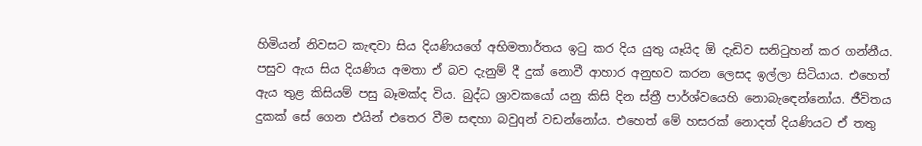හිමියන් නිවසට කැඳවා සිය දියණියගේ අභිමතාර්තය ඉටු කර දිය යුතු යෑයිද ඕ දැඩිව සනිටුහන් කර ගන්නීය. පසුව ඇය සිය දියණිය අමතා ඒ බව දැනුම් දී දුක්‌ නොවී ආහාර අනුභව කරන ලෙසද ඉල්ලා සිටියාය. එහෙත් ඇය තුළ කිසියම් පසු බෑමක්‌ද විය. බුද්ධ ශ්‍රාවකයෝ යනු කිසි දින ස්‌ත්‍රී පාර්ශ්වයෙහි නොබැඳෙන්නෝය. ජීවිතය දුකක්‌ සේ ගෙන එයින් එතෙර වීම සඳහා බවුqන් වඩන්නෝය. එහෙත් මේ හසරක්‌ නොදත් දියණියට ඒ තතු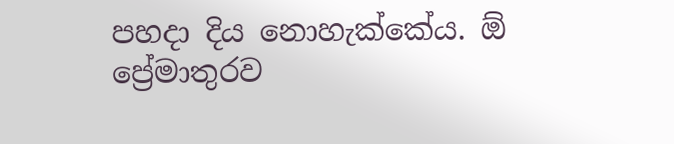පහදා දිය නොහැක්‌කේය. ඕ ප්‍රේමාතුරව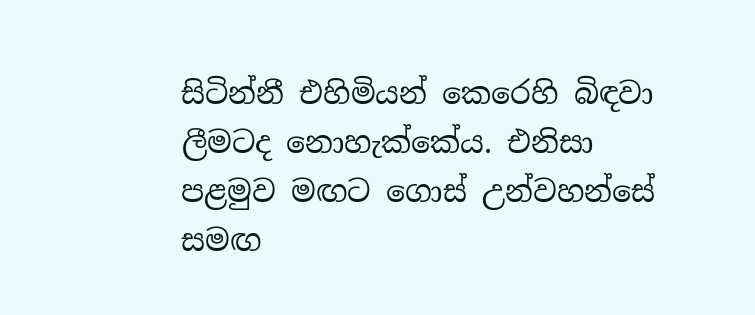සිටින්නී එහිමියන් කෙරෙහි බිඳවා ලීමටද නොහැක්‌කේය. එනිසා පළමුව මඟට ගොස්‌ උන්වහන්සේ සමඟ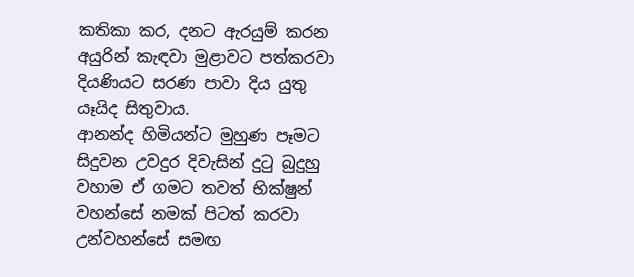කතිකා කර, දනට ඇරයුම් කරන අයුරින් කැඳවා මුළාවට පත්කරවා දියණියට සරණ පාවා දිය යුතු යෑයිද සිතුවාය.
ආනන්ද හිමියන්ට මුහුණ පෑමට සිදුවන උවදුර දිවැසින් දුටු බුදුහු වහාම ඒ ගමට තවත් භික්‌ෂුන් වහන්සේ නමක්‌ පිටත් කරවා උන්වහන්සේ සමඟ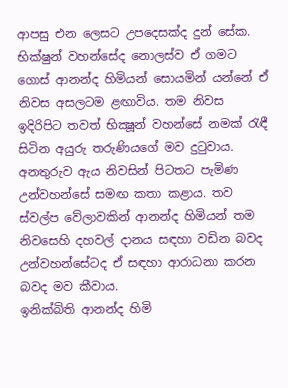ආපසු එන ලෙසට උපදෙසක්‌ද දුන් සේක.
භික්‌ෂුන් වහන්සේද නොලස්‌ව ඒ ගමට ගොස්‌ ආනන්ද හිමියන් සොයමින් යන්නේ ඒ නිවස අසලටම ළඟාවිය. තම නිවස ඉදිරිපිට තවත් භික්‍ෂූන් වහන්සේ නමක්‌ රැඳී සිටින අයුරු තරුණියගේ මව දුටුවාය. අනතුරුව ඇය නිවසින් පිටතට පැමිණ උන්වහන්සේ සමඟ කතා කළාය. තව ස්‌වල්ප වේලාවකින් ආනන්ද හිමියන් තම නිවසෙහි දහවල් දානය සඳහා වඩින බවද උන්වහන්සේටද ඒ සඳහා ආරාධනා කරන බවද මව කීවාය.
ඉනික්‌බිති ආනන්ද හිමි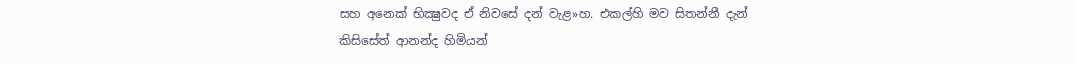සහ අනෙක්‌ භික්‍ෂුවද ඒ නිවසේ දන් වැළ»හ. එකල්හි මව සිතන්නී දැන් කිසිසේත් ආනන්ද හිමියන්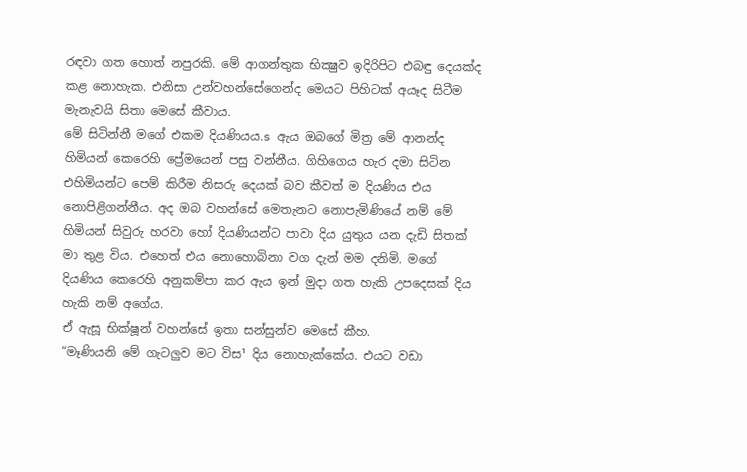රඳවා ගත හොත් නපුරකි. මේ ආගන්තුක භික්‍ෂුව ඉදිරිපිට එබඳු දෙයක්‌ද කළ නොහැක. එනිසා උන්වහන්සේගෙන්ද මෙයට පිහිටක්‌ අයෑද සිටීම මැනැවයි සිතා මෙසේ කීවාය.
මේ සිටින්නී මගේ එකම දියණියය.s ඇය ඔබගේ මිත්‍ර මේ ආනන්ද හිමියන් කෙරෙහි ප්‍රේමයෙන් පසු වන්නීය. ගිහිගෙය හැර දමා සිටින එහිමියන්ට පෙම් කිරීම නිසරු දෙයක්‌ බව කීවත් ම දියණිය එය නොපිළිගන්නීය. අද ඔබ වහන්සේ මෙතැනට නොපැමිණියේ නම් මේ හිමියන් සිවුරු හරවා හෝ දියණියන්ට පාවා දිය යුතුය යන දැඩි සිතක්‌ මා තුළ විය. එහෙත් එය නොහොබිනා වග දැන් මම දනිමි. මගේ දියණිය කෙරෙහි අනුකම්පා කර ඇය ඉන් මුදා ගත හැකි උපදෙසක්‌ දිය හැකි නම් අගේය.
ඒ ඇසූ භික්‌ෂූන් වහන්සේ ඉතා සන්සුන්ව මෙසේ කීහ.
“මෑණියනි මේ ගැටලුව මට විස¹ දිය නොහැක්‌කේය. එයට වඩා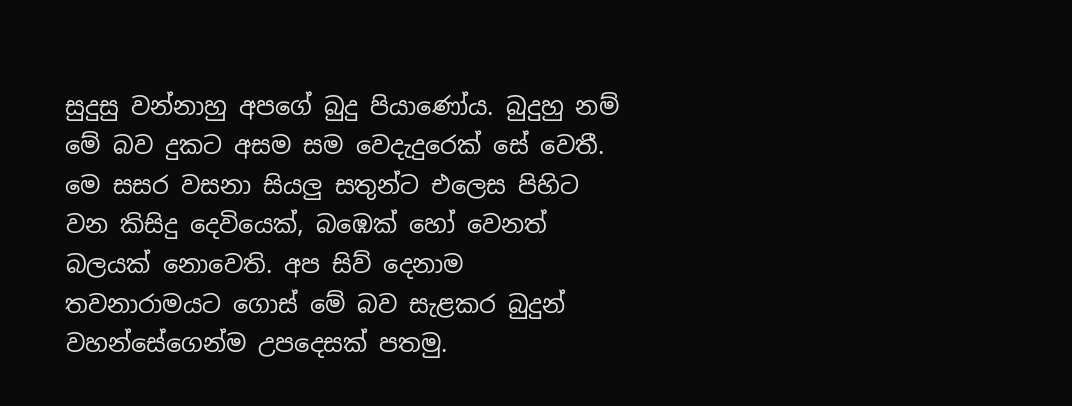සුදුසු වන්නාහු අපගේ බුදු පියාණෝය. බුදුහු නම් මේ බව දුකට අසම සම වෙදැදුරෙක්‌ සේ වෙතී. මෙ සසර වසනා සියලු සතුන්ට එලෙස පිහිට වන කිසිදු දෙවියෙක්‌, බඹෙක්‌ හෝ වෙනත් බලයක්‌ නොවෙති. අප සිව් දෙනාම තවනාරාමයට ගොස්‌ මේ බව සැළකර බුදුන් වහන්සේගෙන්ම උපදෙසක්‌ පතමු.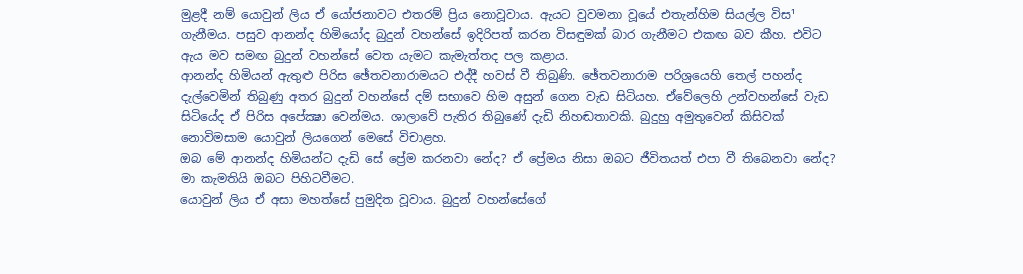මුළදී නම් යොවුන් ලිය ඒ යෝජනාවට එතරම් ප්‍රිය නොවූවාය. ඇයට වුවමනා වූයේ එතැන්හිම සියල්ල විස¹ ගැනීමය. පසුව ආනන්ද හිමියෝද බුදුන් වහන්සේ ඉදිරිපත් කරන විසඳුමක්‌ බාර ගැනීමට එකඟ බව කීහ. එවිට ඇය මව සමඟ බුදුන් වහන්සේ වෙත යැමට කැමැත්තද පල කළාය.
ආනන්ද හිමියන් ඇතුළු පිරිස ඡේතවනාරාමයට එද්දී හවස්‌ වී තිබුණි. ඡේතවනාරාම පරිශ්‍රයෙහි තෙල් පහන්ද දැල්වෙමින් තිබුණු අතර බුදුන් වහන්සේ දම් සභාවෙ හිම අසුන් ගෙන වැඩ සිටියහ. ඒවේලෙහි උන්වහන්සේ වැඩ සිටියේද ඒ පිරිස අපේක්‍ෂා වෙන්මය. ශාලාවේ පැතිර තිබුණේ දැඩි නිහඬතාවකි. බුදුහු අමුතුවෙන් කිසිවක්‌ නොවිමසාම යොවුන් ලියගෙන් මෙසේ විචාළහ.
ඔබ මේ ආනන්ද හිමියන්ට දැඩි සේ ප්‍රේම කරනවා නේද? ඒ ප්‍රේමය නිසා ඔබට ජීවිතයත් එපා වී තිබෙනවා නේද? මා කැමතියි ඔබට පිහිටවීමට.
යොවුන් ලිය ඒ අසා මහත්සේ පුමුදිත වූවාය. බුදුන් වහන්සේගේ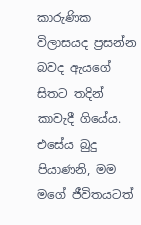කාරුණික විලාසයද ප්‍රසන්න බවද ඇයගේ සිතට තදින් කාවැදී ගියේය.
එසේය බුදු පියාණනි, මම මගේ ජීවිතයටත්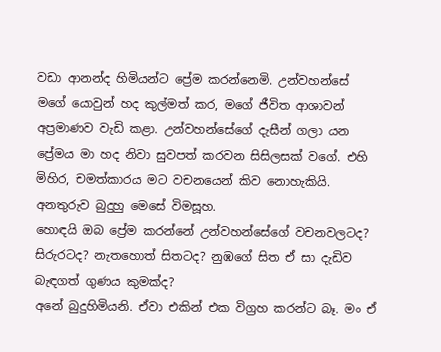වඩා ආනන්ද හිමියන්ට ප්‍රේම කරන්නෙමි. උන්වහන්සේ මගේ යොවුන් හද කුල්මත් කර, මගේ ජීවිත ආශාවන් අප්‍රමාණව වැඩි කළා. උන්වහන්සේගේ දැසීන් ගලා යන ප්‍රේමය මා හද නිවා සුවපත් කරවන සිසිලසක්‌ වගේ. එහි මිහිර, චමත්කාරය මට වචනයෙන් කිව නොහැකියි.
අනතුරුව බුදුහු මෙසේ විමසූහ.
හොඳයි ඔබ ප්‍රේම කරන්නේ උන්වහන්සේගේ වචනවලටද? සිරුරටද? නැතහොත් සිතටද? නුඹගේ සිත ඒ සා දැඩිව බැඳගත් ගුණය කුමක්‌ද?
අනේ බුදුහිමියනි. ඒවා එකින් එක විග්‍රහ කරන්ට බෑ. මං ඒ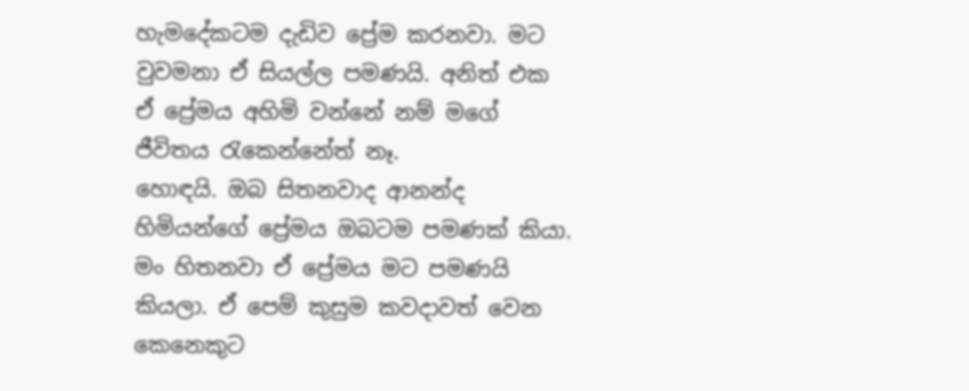හැමදේකටම දැඩිව ප්‍රේම කරනවා. මට වුවමනා ඒ සියල්ල පමණයි. අනිත් එක ඒ ප්‍රේමය අහිමි වන්නේ නම් මගේ ජීවිතය රැකෙන්නේත් නෑ.
හොඳයි. ඔබ සිතනවාද ආනන්ද හිමියන්ගේ ප්‍රේමය ඔබටම පමණක්‌ කියා.
මං හිතනවා ඒ ප්‍රේමය මට පමණයි කියලා. ඒ පෙම් කුසුම කවදාවත් වෙන කෙනෙකුට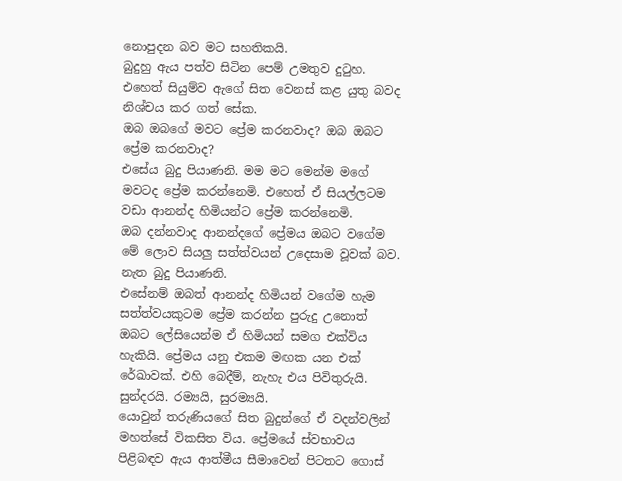නොපුදන බව මට සහතිකයි.
බුදුහු ඇය පත්ව සිටින පෙම් උමතුව දුටුහ. එහෙත් සියුම්ව ඇගේ සිත වෙනස්‌ කළ යුතු බවද නිශ්චය කර ගත් සේක.
ඔබ ඔබගේ මවට ප්‍රේම කරනවාද? ඔබ ඔබට ප්‍රේම කරනවාද?
එසේය බුදු පියාණනි. මම මට මෙන්ම මගේ මවටද ප්‍රේම කරන්නෙමි. එහෙත් ඒ සියල්ලටම වඩා ආනන්ද හිමියන්ට ප්‍රේම කරන්නෙමි.
ඔබ දන්නවාද ආනන්දගේ ප්‍රේමය ඔබට වගේම මේ ලොව සියලු සත්ත්වයන් උදෙසාම වූවක්‌ බව.
නැත බුදු පියාණනි.
එසේනම් ඔබත් ආනන්ද හිමියන් වගේම හැම සත්ත්වයකුටම ප්‍රේම කරන්න පුරුදු උනොත් ඔබට ලේසියෙන්ම ඒ හිමියන් සමග එක්‌විය හැකියි. ප්‍රේමය යනු එකම මඟක යන එක්‌ රේඛාවක්‌. එහි බෙදීම්, නැහැ එය පිවිතුරුයි. සුන්දරයි. රම්‍යයි, සුරම්‍යයි.
යොවුන් තරුණියගේ සිත බුදුන්ගේ ඒ වදන්වලින් මහත්සේ විකසිත විය. ප්‍රේමයේ ස්‌වභාවය පිළිබඳව ඇය ආත්මීය සීමාවෙන් පිටතට ගොස්‌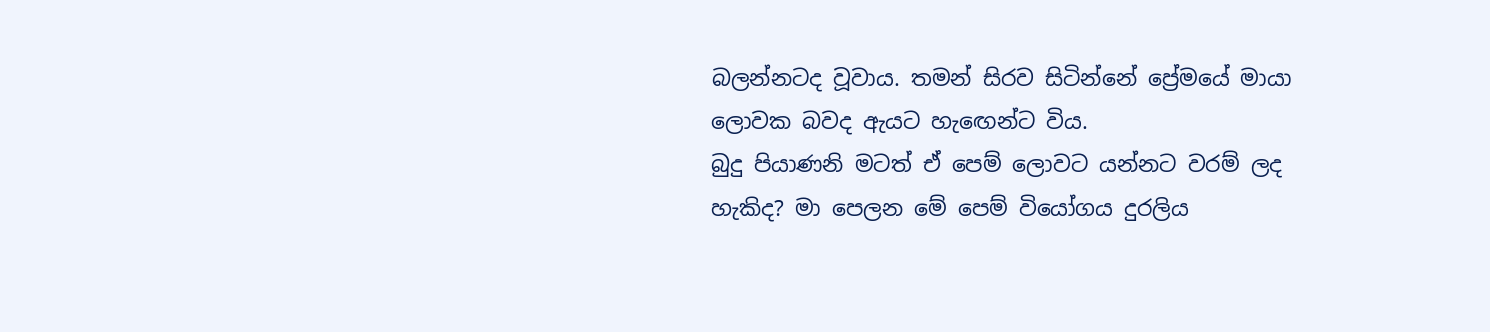බලන්නටද වූවාය. තමන් සිරව සිටින්නේ ප්‍රේමයේ මායා ලොවක බවද ඇයට හැඟෙන්ට විය.
බුදු පියාණනි මටත් ඒ පෙම් ලොවට යන්නට වරම් ලද හැකිද? මා පෙලන මේ පෙම් වියෝගය දුරලිය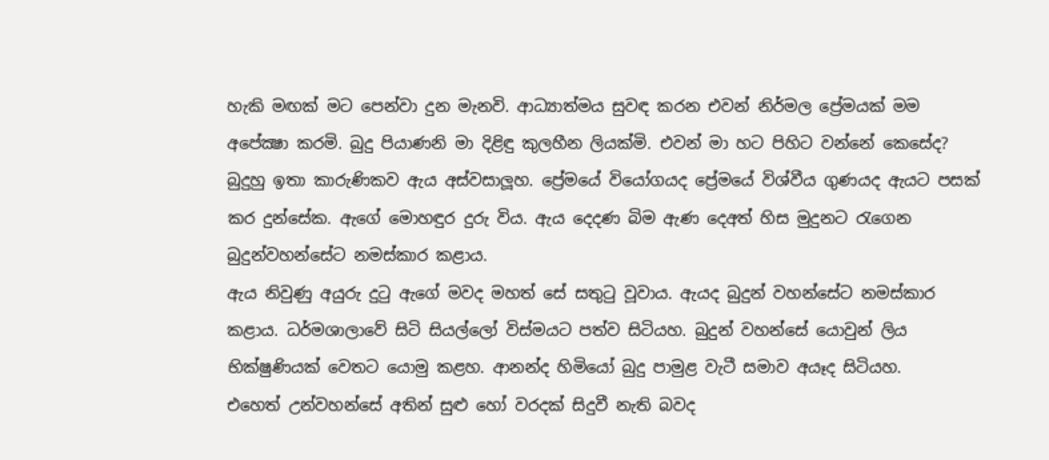හැකි මඟක්‌ මට පෙන්වා දුන මැනවි. ආධ්‍යාත්මය සුවඳ කරන එවන් නිර්මල ප්‍රේමයක්‌ මම අපේක්‍ෂා කරමි. බුදු පියාණනි මා දිළිඳු කුලහීන ලියක්‌මි. එවන් මා හට පිහිට වන්නේ කෙසේද?
බුදුහු ඉතා කාරුණිකව ඇය අස්‌වසාලූහ. ප්‍රේමයේ වියෝගයද ප්‍රේමයේ විශ්වීය ගුණයද ඇයට පසක්‌ කර දුන්සේක. ඇගේ මොහඳුර දුරු විය. ඇය දෙදණ බිම ඇණ දෙඅත් හිස මුදුනට රැගෙන බුදුන්වහන්සේට නමස්‌කාර කළාය.
ඇය නිවුණු අයුරු දුටු ඇගේ මවද මහත් සේ සතුටු වූවාය. ඇයද බුදුන් වහන්සේට නමස්‌කාර කළාය. ධර්මශාලාවේ සිටි සියල්ලෝ විස්‌මයට පත්ව සිටියහ. බුදුන් වහන්සේ යොවුන් ලිය භික්‌ෂුණියක්‌ වෙතට යොමු කළහ. ආනන්ද හිමියෝ බුදු පාමුළ වැටී සමාව අයෑද සිටියහ.
එහෙත් උන්වහන්සේ අතින් සුළු හෝ වරදක්‌ සිදුවී නැති බවද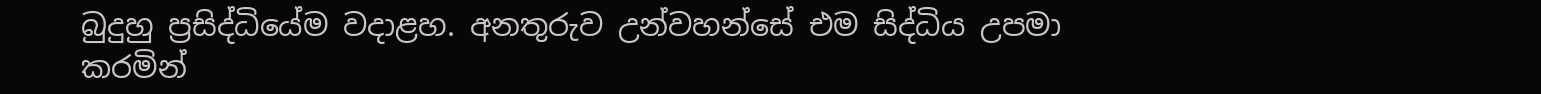බුදුහු ප්‍රසිද්ධියේම වදාළහ. අනතුරුව උන්වහන්සේ එම සිද්ධිය උපමා කරමින්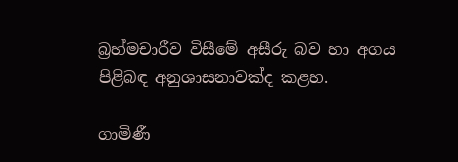බ්‍රහ්මචාරීව විසීමේ අසීරු බව හා අගය පිළිබඳ අනුශාසනාවක්‌ද කළහ.

ගාමිණී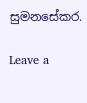සුමනසේකර.

Leave a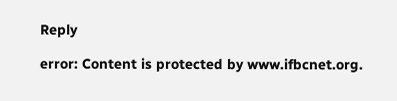Reply

error: Content is protected by www.ifbcnet.org.